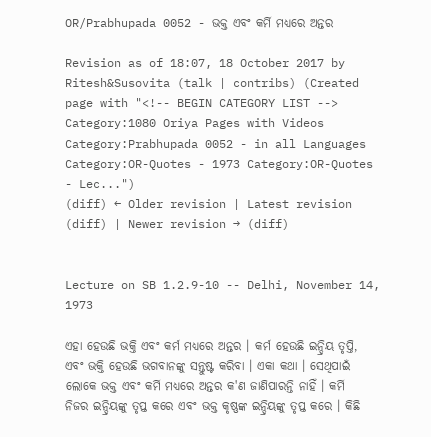OR/Prabhupada 0052 - ଭକ୍ତ ଏବଂ କର୍ମି ମଧ୍ୟରେ ଅନ୍ତର

Revision as of 18:07, 18 October 2017 by Ritesh&Susovita (talk | contribs) (Created page with "<!-- BEGIN CATEGORY LIST --> Category:1080 Oriya Pages with Videos Category:Prabhupada 0052 - in all Languages Category:OR-Quotes - 1973 Category:OR-Quotes - Lec...")
(diff) ← Older revision | Latest revision (diff) | Newer revision → (diff)


Lecture on SB 1.2.9-10 -- Delhi, November 14, 1973

ଏହା ହେଉଛି ଭକ୍ତି ଏବଂ କର୍ମ ମଧ୍ୟରେ ଅନ୍ତର । କର୍ମ ହେଉଛି ଇନ୍ଦ୍ରିୟ ତୃପ୍ତି, ଏବଂ ଭକ୍ତି ହେଉଛି ଭଗବାନଙ୍କୁ ସନ୍ତୁଷ୍ଟ କରିବା । ଏକା କଥା । ସେଥିପାଇଁ ଲୋକେ ଭକ୍ତ ଏବଂ କର୍ମି ମଧ୍ୟରେ ଅନ୍ତର କ'ଣ ଜାଣିପାରନ୍ତି ନାହିଁ । କର୍ମି ନିଜର ଇନ୍ଦ୍ରିୟଙ୍କୁ ତୃପ୍ତ କରେ ଏବଂ ଭକ୍ତ କୃଷ୍ଣଙ୍କ ଇନ୍ଦ୍ରିୟଙ୍କୁ ତୃପ୍ତ କରେ । କିଛି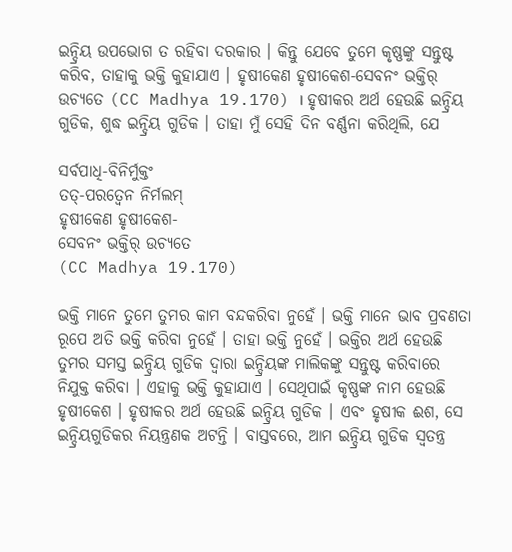ଇନ୍ଦ୍ରିୟ ଉପଭୋଗ ତ ରହିବା ଦରକାର । କିନ୍ତୁ ଯେବେ ତୁମେ କୃଷ୍ଣଙ୍କୁ ସନ୍ତୁଷ୍ଟ କରିବ, ତାହାକୁ ଭକ୍ତି କୁହାଯାଏ । ହୃଷୀକେଣ ହୃଷୀକେଶ-ସେବନଂ ଭକ୍ତିର୍ ଉଚ୍ୟତେ (CC Madhya 19.170) । ହୃଷୀକର ଅର୍ଥ ହେଉଛି ଇନ୍ଦ୍ରିୟ ଗୁଡିକ, ଶୁଦ୍ଧ ଇନ୍ଦ୍ରିୟ ଗୁଡିକ । ତାହା ମୁଁ ସେହି ଦିନ ବର୍ଣ୍ଣନା କରିଥିଲି, ଯେ

ସର୍ବପାଧି-ବିନିର୍ମୁକ୍ତଂ
ତତ୍-ପରତ୍ଵେନ ନିର୍ମଲମ୍
ହୃଷୀକେଣ ହୃଷୀକେଶ-
ସେବନଂ ଭକ୍ତିର୍ ଉଚ୍ୟତେ
(CC Madhya 19.170)

ଭକ୍ତି ମାନେ ତୁମେ ତୁମର କାମ ବନ୍ଦକରିବା ନୁହେଁ । ଭକ୍ତି ମାନେ ଭାବ ପ୍ରବଣତା ରୂପେ ଅତି ଭକ୍ତି କରିବା ନୁହେଁ । ତାହା ଭକ୍ତି ନୁହେଁ । ଭକ୍ତିର ଅର୍ଥ ହେଉଛି ତୁମର ସମସ୍ତ ଇନ୍ଦ୍ରିୟ ଗୁଡିକ ଦ୍ଵାରା ଇନ୍ଦ୍ରିୟଙ୍କ ମାଲିକଙ୍କୁ ସନ୍ତୁଷ୍ଟ କରିବାରେ ନିଯୁକ୍ତ କରିବା । ଏହାକୁ ଭକ୍ତି କୁହାଯାଏ । ସେଥିପାଇଁ କୃଷ୍ଣଙ୍କ ନାମ ହେଉଛି ହୃଷୀକେଶ । ହୃଷୀକର ଅର୍ଥ ହେଉଛି ଇନ୍ଦ୍ରିୟ ଗୁଡିକ । ଏବଂ ହୃଷୀକ ଈଶ, ସେ ଇନ୍ଦ୍ରିୟଗୁଡିକର ନିୟନ୍ତ୍ରଣକ ଅଟନ୍ତି । ବାସ୍ତବରେ, ଆମ ଇନ୍ଦ୍ରିୟ ଗୁଡିକ ସ୍ଵତନ୍ତ୍ର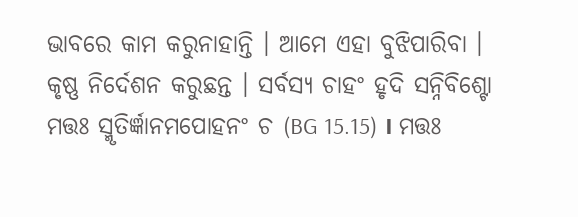ଭାବରେ କାମ କରୁନାହାନ୍ତି । ଆମେ ଏହା ବୁଝିପାରିବା । କୃଷ୍ଣ ନିର୍ଦେଶନ କରୁଛନ୍ତ । ସର୍ବସ୍ୟ ଚାହଂ ହୃଦି ସନ୍ନିବିଶ୍ଟୋ ମତ୍ତଃ ସ୍ମୃତିର୍ଜ୍ଞାନମପୋହନଂ ଚ (BG 15.15) । ମତ୍ତଃ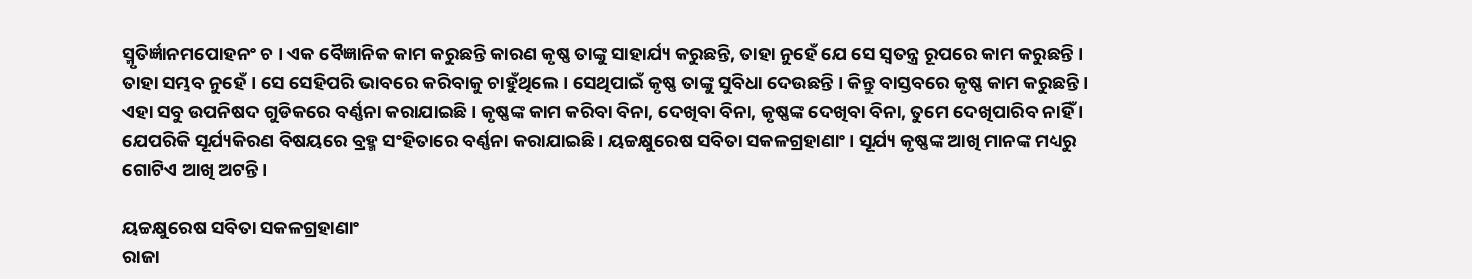ସ୍ମୃତିର୍ଜ୍ଞାନମପୋହନଂ ଚ । ଏକ ବୈଜ୍ଞାନିକ କାମ କରୁଛନ୍ତି କାରଣ କୃଷ୍ଣ ତାଙ୍କୁ ସାହାର୍ଯ୍ୟ କରୁଛନ୍ତି, ତାହା ନୁହେଁ ଯେ ସେ ସ୍ଵତନ୍ତ୍ର ରୂପରେ କାମ କରୁଛନ୍ତି । ତାହା ସମ୍ଭବ ନୁହେଁ । ସେ ସେହିପରି ଭାବରେ କରିବାକୁ ଚାହୁଁଥିଲେ। ସେଥିପାଇଁ କୃଷ୍ଣ ତାଙ୍କୁ ସୁବିଧା ଦେଉଛନ୍ତି । କିନ୍ତୁ ବାସ୍ତବରେ କୃଷ୍ଣ କାମ କରୁଛନ୍ତି । ଏହା ସବୁ ଉପନିଷଦ ଗୁଡିକରେ ବର୍ଣ୍ଣନା କରାଯାଇଛି । କୃଷ୍ଣଙ୍କ କାମ କରିବା ବିନା, ଦେଖିବା ବିନା, କୃଷ୍ଣଙ୍କ ଦେଖିବା ବିନା, ତୁମେ ଦେଖିପାରିବ ନାହିଁ । ଯେପରିକି ସୂର୍ଯ୍ୟକିରଣ ବିଷୟରେ ବ୍ରହ୍ମ ସଂହିତାରେ ବର୍ଣ୍ଣନା କରାଯାଇଛି । ୟଚ୍ଚକ୍ଷୁରେଷ ସବିତା ସକଳଗ୍ରହାଣାଂ । ସୂର୍ଯ୍ୟ କୃଷ୍ଣଙ୍କ ଆଖି ମାନଙ୍କ ମଧ୍ୟରୁ ଗୋଟିଏ ଆଖି ଅଟନ୍ତି ।

ୟଚ୍ଚକ୍ଷୁରେଷ ସବିତା ସକଳଗ୍ରହାଣାଂ
ରାଜା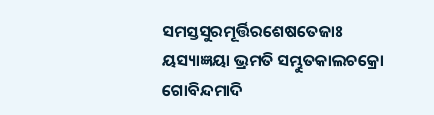ସମସ୍ତସୁରମୂର୍ତ୍ତିରଶେଷତେଜାଃ
ୟସ୍ୟାଜ୍ଞୟା ଭ୍ରମତି ସମ୍ଭୁତକାଲଚକ୍ରୋ
ଗୋବିନ୍ଦମାଦି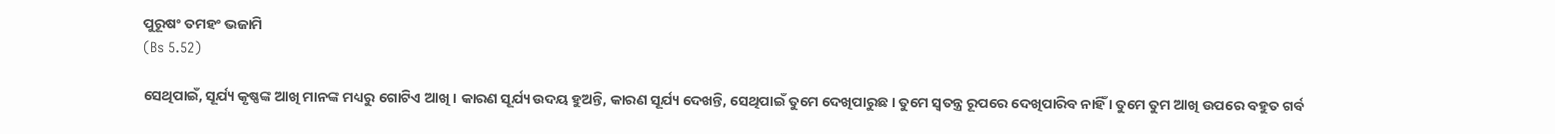ପୁରୂଷଂ ତମହଂ ଭଜାମି
(Bs 5.52)

ସେଥିପାଇଁ, ସୂର୍ଯ୍ୟ କୃଷ୍ଣଙ୍କ ଆଖି ମାନଙ୍କ ମଧ୍ୟରୁ ଗୋଟିଏ ଆଖି । କାରଣ ସୂର୍ଯ୍ୟ ଉଦୟ ହୁଅନ୍ତି, କାରଣ ସୂର୍ଯ୍ୟ ଦେଖନ୍ତି, ସେଥିପାଇଁ ତୁମେ ଦେଖିପାରୁଛ । ତୁମେ ସ୍ଵତନ୍ତ୍ର ରୂପରେ ଦେଖିପାରିବ ନାହିଁ । ତୁମେ ତୁମ ଆଖି ଉପରେ ବହୁତ ଗର୍ବ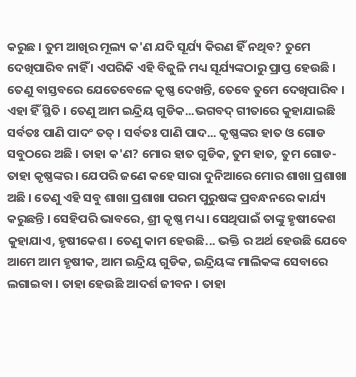କରୁଛ । ତୁମ ଆଖିର ମୂଲ୍ୟ କ'ଣ ଯଦି ସୂର୍ଯ୍ୟ କିରଣ ହିଁ ନଥିବ? ତୁମେ ଦେଖିପାରିବ ନାହିଁ । ଏପରିକି ଏହି ବିଜୁଳି ମଧ୍ୟ ସୂର୍ଯ୍ୟଙ୍କଠାରୁ ପ୍ରାପ୍ତ ହେଉଛି । ତେଣୁ ବାସ୍ତବରେ ଯେତେବେଳେ କୃଷ୍ଣ ଦେଖନ୍ତି, ତେବେ ତୁମେ ଦେଖିପାରିବ । ଏହା ହିଁ ସ୍ଥିତି । ତେଣୁ ଆମ ଇନ୍ଦ୍ରିୟ ଗୁଡିକ...ଭଗବଦ୍ ଗୀତାରେ କୁହାଯାଇଛି ସର୍ବତଃ ପାଣି ପାଦଂ ତତ୍ । ସର୍ବତଃ ପାଣି ପାଦ... କୃଷ୍ଣଙ୍କର ହାତ ଓ ଗୋଡ ସବୁଠରେ ଅଛି । ତାହା କ'ଣ? ମୋର ହାତ ଗୁଡିକ, ତୁମ ହାତ, ତୁମ ଗୋଡ- ତାହା କୃଷ୍ଣଙ୍କର । ଯେପରି ଜଣେ କହେ ସାରା ଦୁନିଆରେ ମୋର ଶାଖା ପ୍ରଶାଖା ଅଛି । ତେଣୁ ଏହି ସବୁ ଶାଖା ପ୍ରଶାଖା ପରମ ପୁରୁଷଙ୍କ ପ୍ରବନ୍ଧନରେ କାର୍ଯ୍ୟ କରୁଛନ୍ତି । ସେହିପରି ଭାବରେ, ଶ୍ରୀ କୃଷ୍ଣ ମଧ୍ୟ । ସେଥିପାଇଁ ତାଙ୍କୁ ହୃଷୀକେଶ କୁହାଯାଏ, ହୃଷୀକେଶ । ତେଣୁ କାମ ହେଉଛି... ଭକ୍ତି ର ଅର୍ଥ ହେଉଛି ଯେବେ ଆମେ ଆମ ହୃଷୀକ, ଆମ ଇନ୍ଦ୍ରିୟ ଗୁଡିକ, ଇନ୍ଦ୍ରିୟଙ୍କ ମାଲିକଙ୍କ ସେବାରେ ଲଗାଇବା । ତାହା ହେଉଛି ଆଦର୍ଶ ଜୀବନ । ତାହା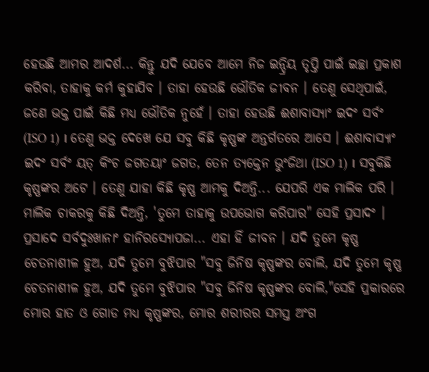ହେଉଛି ଆମର ଆଦର୍ଶ... କିନ୍ତୁ ଯଦି ଯେବେ ଆମେ ନିଜ ଇନ୍ଦ୍ରିୟ ତୃପ୍ତି ପାଇଁ ଇଚ୍ଛା ପ୍ରକାଶ କରିବା, ତାହାକୁ କର୍ମ କୁହାଯିବ । ତାହା ହେଉଛି ଭୌତିକ ଜୀବନ । ତେଣୁ ସେଥିପାଇଁ, ଜଣେ ଭକ୍ତ ପାଇଁ କିଛି ମଧ୍ୟ ଭୌତିକ ନୁହେଁ । ତାହା ହେଉଛି ଈଶାବାସ୍ୟାଂ ଇଦଂ ସର୍ବଂ (ISO 1) । ତେଣୁ ଭକ୍ତ ଦେଖେ ଯେ ସବୁ କିଛି କୃଷ୍ଣଙ୍କ ଅନ୍ତର୍ଗତରେ ଆସେ । ଈଶାବାସ୍ୟାଂ ଇଦଂ ସର୍ବଂ ୟତ୍ ‌‌କିଂଚ ଜଗତୟାଂ ଜଗତ, ତେନ ତ୍ୟକ୍ତେନ ଭୁଂଜିଥା (ISO 1) । ସବୁକିଛି କୃଷ୍ଣଙ୍କର ଅଟେ । ତେଣୁ ଯାହା କିଛି କୃଷ୍ଣ ଆମକୁ ଦିଅନ୍ତି... ଯେପରି ଏକ ମାଲିକ ପରି । ମାଲିକ ଚାକରକୁ କିଛି ଦିଅନ୍ତି, 'ତୁମେ ତାହାକୁ ଉପଭୋଗ କରିପାର" ସେହି ପ୍ରସାଦଂ । ପ୍ରସାଦେ ସର୍ବଦୁଃଖାନାଂ ହାନିରସ୍ୟୋପଜା... ଏହା ହିଁ ଜୀବନ । ଯଦି ତୁମେ କୃଷ୍ଣ ଚେତନାଶୀଳ ହୁଅ, ଯଦି ତୁମେ ବୁଝିପାର "ସବୁ ଜିନିଷ କୃଷ୍ଣଙ୍କର ବୋଲି, ଯଦି ତୁମେ କୃଷ୍ଣ ଚେତନାଶୀଳ ହୁଅ, ଯଦି ତୁମେ ବୁଝିପାର "ସବୁ ଜିନିଷ କୃଷ୍ଣଙ୍କର ବୋଲି,"ସେହି ପ୍ରକାରରେ ମୋର ହାତ ଓ ଗୋଡ ମଧ୍ୟ କୃଷ୍ଣଙ୍କର, ମୋର ଶରୀରର ସମସ୍ତ ଅଂଗ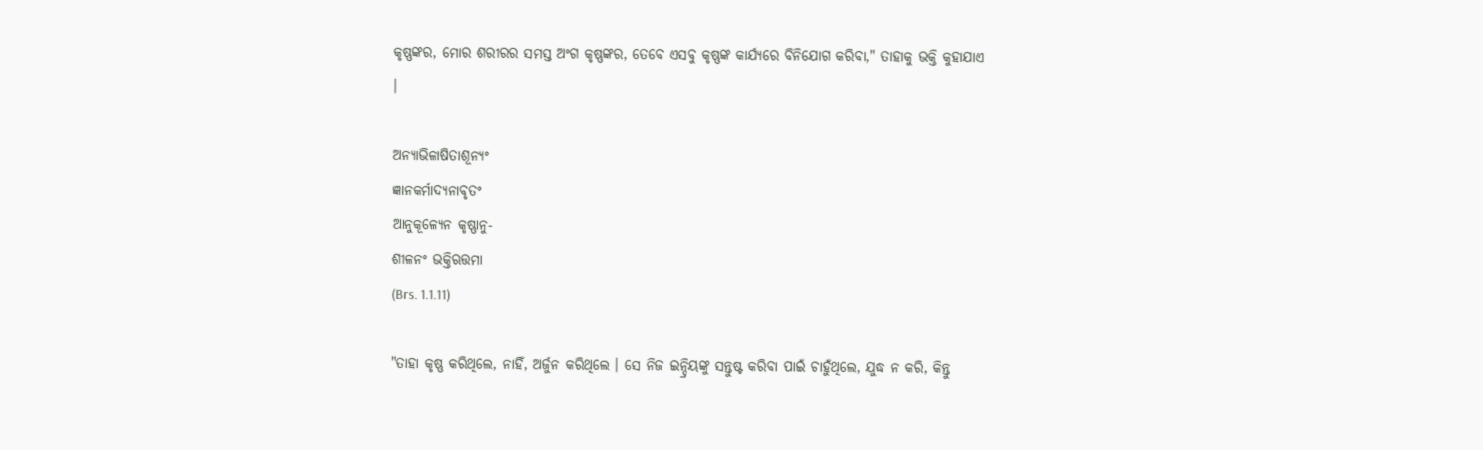କୃଷ୍ଣଙ୍କର, ମୋର ଶରୀରର ସମସ୍ତ ଅଂଗ କୃଷ୍ଣଙ୍କର, ତେବେ ଏସବୁ କୃଷ୍ଣଙ୍କ କାର୍ଯ୍ୟରେ ବିନିଯୋଗ କରିବା," ତାହାକୁ ଭକ୍ତି କୁହାଯାଏ ।

ଅନ୍ୟାଭିଳାଷିତାଶୂନ୍ୟଂ
ଜ୍ଞାନକର୍ମାଦ୍ୟନାବୃତଂ
ଆନୁକୂଳ୍ୟେନ କୃଷ୍ଣାନୁ-
ଶୀଳନଂ ଭକ୍ତିଋତ୍ତମା
(Brs. 1.1.11)

"ତାହା କୃଷ୍ଣ କରିଥିଲେ, ନାହିଁ, ଅର୍ଜୁନ କରିଥିଲେ । ସେ ନିଜ ଇନ୍ଦ୍ରିୟଙ୍କୁ ସନ୍ତୁଷ୍ଟ କରିବା ପାଇଁ ଚାହୁଁଥିଲେ, ଯୁଦ୍ଧ ନ କରି, କିନ୍ତୁ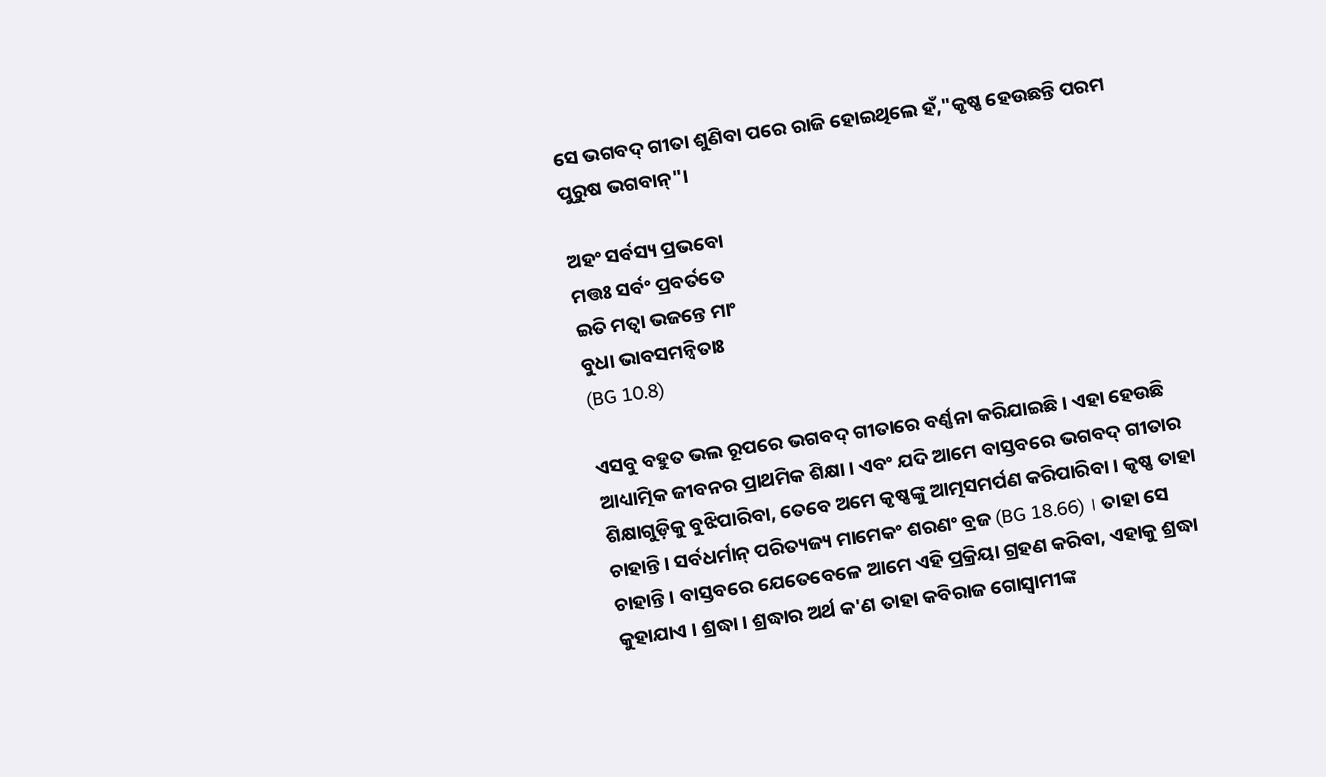ସେ ଭଗବଦ୍ ଗୀତା ଶୁଣିବା ପରେ ରାଜି ହୋଇଥିଲେ ହଁ,"କୃଷ୍ଣ ହେଉଛନ୍ତି ପରମ ପୁରୁଷ ଭଗବାନ୍"।

ଅହଂ ସର୍ବସ୍ୟ ପ୍ରଭବୋ
ମତ୍ତଃ ସର୍ବଂ ପ୍ରବର୍ତତେ
ଇତି ମତ୍ଵା ଭଜନ୍ତେ ମାଂ
ବୁଧା ଭାବସମନ୍ଵିତାଃ
(BG 10.8)

ଏସବୁ ବହୁତ ଭଲ ରୂପରେ ଭଗବଦ୍ ଗୀତାରେ ବର୍ଣ୍ଣନା କରିଯାଇଛି । ଏହା ହେଉଛି ଆଧ୍ୟାତ୍ମିକ ଜୀବନର ପ୍ରାଥମିକ ଶିକ୍ଷା । ଏବଂ ଯଦି ଆମେ ବାସ୍ତବରେ ଭଗବଦ୍ ଗୀତାର ଶିକ୍ଷାଗୁଡ଼ିକୁ ବୁଝିପାରିବା, ତେବେ ଅମେ କୃଷ୍ଣଙ୍କୁ ଆତ୍ମସମର୍ପଣ କରିପାରିବା । କୃଷ୍ଣ ତାହା ଚାହାନ୍ତି । ସର୍ବଧର୍ମାନ୍ ପରିତ୍ୟଜ୍ୟ ମାମେକଂ ଶରଣଂ ବ୍ରଜ (BG 18.66) । ତାହା ସେ ଚାହାନ୍ତି । ବାସ୍ତବରେ ଯେତେବେଳେ ଆମେ ଏହି ପ୍ରକ୍ରିୟା ଗ୍ରହଣ କରିବା, ଏହାକୁ ଶ୍ରଦ୍ଧା କୁହାଯାଏ । ଶ୍ରଦ୍ଧା । ଶ୍ରଦ୍ଧାର ଅର୍ଥ କ'ଣ ତାହା କବିରାଜ ଗୋସ୍ଵାମୀଙ୍କ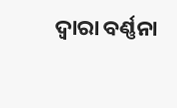ଦ୍ଵାରା ବର୍ଣ୍ଣନା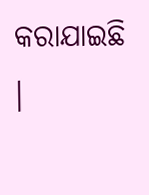କରାଯାଇଛି ।